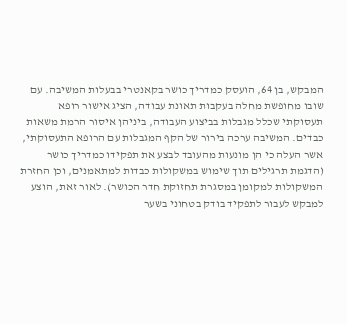המבקש, בן 64, הועסק כמדריך כושר בקאנטרי בבעלות המשיבה. עם שובו מחופשת מחלה בעקבות תאונת עבודה, הציג אישור רופא תעסוקתי שכלל מגבלות בביצוע העבודה, ביניהן איסור הרמת משאות כבדים. המשיבה ערכה בירור של הקף המגבלות עם הרופא התעסוקתי, אשר העלה כי הן מונעות מהעובד לבצע את תפקידו כמדריך כושר (הדגמת תרגילים תוך שימוש במשקולות כבדות למתאמנים, וכן החזרת המשקולות למקומן במסגרת תחזוקת חדר הכושר). לאור זאת, הוצע למבקש לעבור לתפקיד בודק בטחוני בשער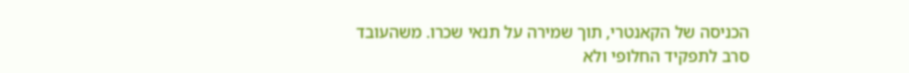הכניסה של הקאנטרי, תוך שמירה על תנאי שכרו. משהעובד סרב לתפקיד החלופי ולא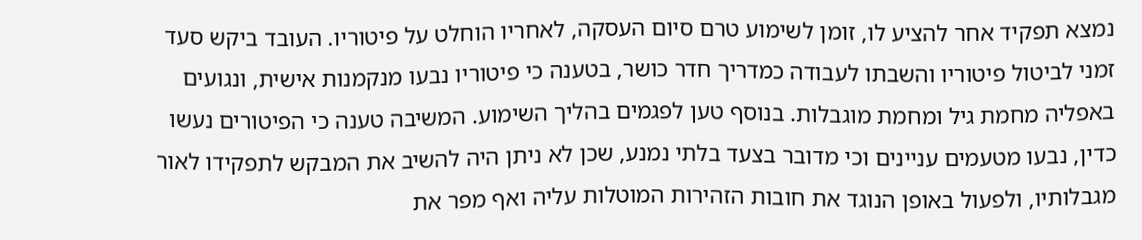נמצא תפקיד אחר להציע לו, זומן לשימוע טרם סיום העסקה, לאחריו הוחלט על פיטוריו. העובד ביקש סעד זמני לביטול פיטוריו והשבתו לעבודה כמדריך חדר כושר, בטענה כי פיטוריו נבעו מנקמנות אישית, ונגועים באפליה מחמת גיל ומחמת מוגבלות. בנוסף טען לפגמים בהליך השימוע. המשיבה טענה כי הפיטורים נעשו כדין, נבעו מטעמים עניינים וכי מדובר בצעד בלתי נמנע, שכן לא ניתן היה להשיב את המבקש לתפקידו לאור מגבלותיו, ולפעול באופן הנוגד את חובות הזהירות המוטלות עליה ואף מפר את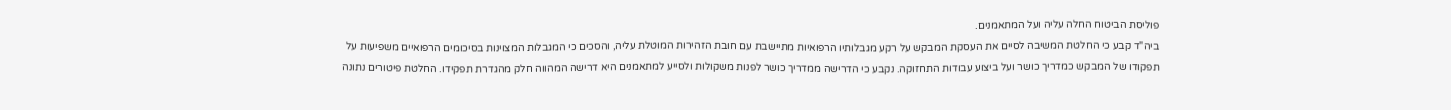פוליסת הביטוח החלה עליה ועל המתאמנים.
ביה"ד קבע כי החלטת המשיבה לסיים את העסקת המבקש על רקע מגבלותיו הרפואיות מתיישבת עם חובת הזהירות המוטלת עליה, והסכים כי המגבלות המצוינות בסיכומים הרפואיים משפיעות על תפקודו של המבקש כמדריך כושר ועל ביצוע עבודות התחזוקה. נקבע כי הדרישה ממדריך כושר לפנות משקולות ולסייע למתאמנים היא דרישה המהווה חלק מהגדרת תפקידו. החלטת פיטורים נתונה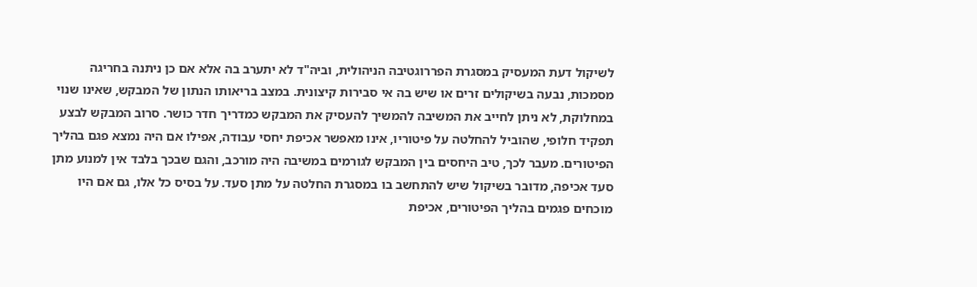לשיקול דעת המעסיק במסגרת הפררוגטיבה הניהולית, וביה"ד לא יתערב בה אלא אם כן ניתנה בחריגה מסמכות, נבעה בשיקולים זרים או שיש בה אי סבירות קיצונית. במצב בריאותו הנתון של המבקש, שאינו שנוי במחלוקת, לא ניתן לחייב את המשיבה להמשיך להעסיק את המבקש כמדריך חדר כושר. סרוב המבקש לבצע תפקיד חלופי, שהוביל להחלטה על פיטוריו, אינו מאפשר אכיפת יחסי עבודה, אפילו אם היה נמצא פגם בהליך הפיטורים. מעבר לכך, טיב היחסים בין המבקש לגורמים במשיבה היה מורכב, והגם שבכך בלבד אין למנוע מתן סעד אכיפה, מדובר בשיקול שיש להתחשב בו במסגרת החלטה על מתן סעד. על בסיס כל אלו, גם אם היו מוכחים פגמים בהליך הפיטורים, אכיפת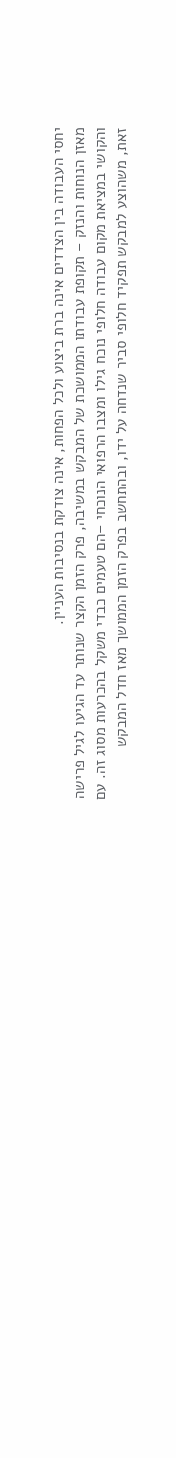יחסי העבודה בין הצדדים אינה ברת ביצוע ולכל הפחות, אינה צודקת בנסיבות העניין.
מאזן הנוחות והנזק – תקופת עבודתו הממושכת של המבקש במשיבה, פרק הזמן הקצר שנותר עד הגיעו לגיל פרישה והקושי במציאת מקום עבודה חלופי נוכח גילו ומצבו הרפואי הנוכחי –הם טעמים כבדי משקל בהכרעות מסוג זה. עם זאת, משהוצע למבקש תפקיד חלופי סביר שנדחה על ידו, ובהתחשב בפרק הזמן הממושך מאז חדל המבקש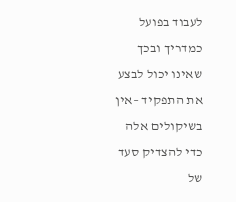לעבוד בפועל כמדריך ובכך שאינו יכול לבצע את התפקיד –אין בשיקולים אלה כדי להצדיק סעד של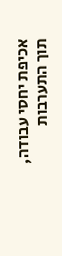אכיפת יחסי עבודה, תוך התערבות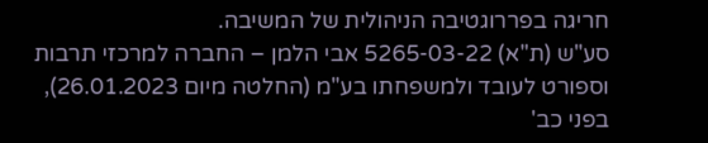חריגה בפררוגטיבה הניהולית של המשיבה.
סע"ש (ת"א) 5265-03-22 אבי הלמן – החברה למרכזי תרבות וספורט לעובד ולמשפחתו בע"מ (החלטה מיום 26.01.2023), בפני כב'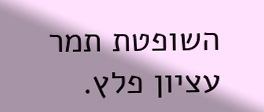השופטת תמר עציון פלץ.